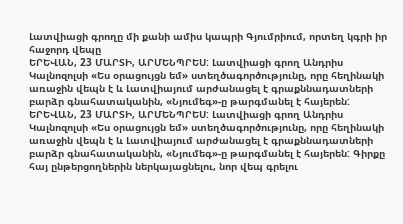Լատվիացի գրողը մի քանի ամիս կապրի Գյումրիում, որտեղ կգրի իր հաջորդ վեպը
ԵՐԵՎԱՆ, 23 ՄԱՐՏԻ, ԱՐՄԵՆՊՐԵՍ: Լատվիացի գրող Անդրիս Կալնոզոլսի «Ես օրացույցն եմ» ստեղծագործությունը, որը հեղինակի առաջին վեպն է և Լատվիայում արժանացել է գրաքննադատների բարձր գնահատականին, «Նյումեգ»-ը թարգմանել է հայերեն:
ԵՐԵՎԱՆ, 23 ՄԱՐՏԻ, ԱՐՄԵՆՊՐԵՍ: Լատվիացի գրող Անդրիս Կալնոզոլսի «Ես օրացույցն եմ» ստեղծագործությունը, որը հեղինակի առաջին վեպն է և Լատվիայում արժանացել է գրաքննադատների բարձր գնահատականին, «Նյումեգ»-ը թարգմանել է հայերեն: Գիրքը հայ ընթերցողներին ներկայացնելու, նոր վեպ գրելու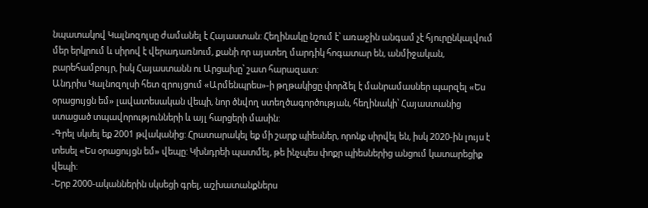նպատակով Կալնոզոլսը ժամանել է Հայաստան: Հեղինակը նշում է՝ առաջին անգամ չէ հյուրընկալվում մեր երկրում և սիրով է վերադառնում, քանի որ այստեղ մարդիկ հոգատար են, անմիջական, բարեհամբույր, իսկ Հայաստանն ու Արցախը՝ շատ հարազատ:
Անդրիս Կալնոզոլսի հետ զրույցում «Արմենպրես»-ի թղթակիցը փորձել է մանրամասներ պարզել «Ես օրացույցն եմ» լավատեսական վեպի, նոր ծնվող ստեղծագործության, հեղինակի՝ Հայաստանից ստացած տպավորությունների և այլ հարցերի մասին:
-Գրել սկսել եք 2001 թվականից: Հրատարակել եք մի շարք պիեսներ, որոնք սիրվել են, իսկ 2020-ին լույս է տեսել «Ես օրացույցն եմ» վեպը: Կխնդրեի պատմել, թե ինչպես փոքր պիեսներից անցում կատարեցիք վեպի:
-Երբ 2000-ականներին սկսեցի գրել, աշխատանքներս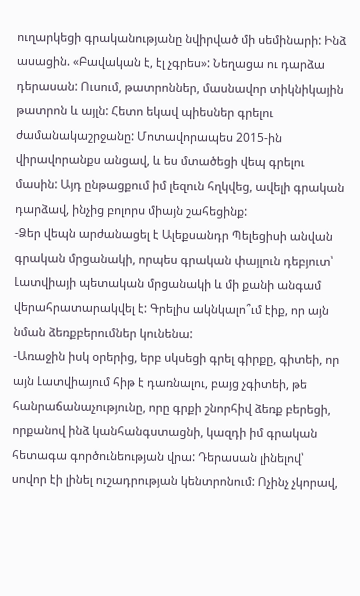ուղարկեցի գրականությանը նվիրված մի սեմինարի: Ինձ ասացին. «Բավական է, էլ չգրես»: Նեղացա ու դարձա դերասան: Ուսում, թատրոններ, մասնավոր տիկնիկային թատրոն և այլն: Հետո եկավ պիեսներ գրելու ժամանակաշրջանը: Մոտավորապես 2015-ին վիրավորանքս անցավ, և ես մտածեցի վեպ գրելու մասին: Այդ ընթացքում իմ լեզուն հղկվեց, ավելի գրական դարձավ, ինչից բոլորս միայն շահեցինք:
-Ձեր վեպն արժանացել է Ալեքսանդր Պելեցիսի անվան գրական մրցանակի, որպես գրական փայլուն դեբյուտ՝ Լատվիայի պետական մրցանակի և մի քանի անգամ վերահրատարակվել է: Գրելիս ակնկալո՞ւմ էիք, որ այն նման ձեռքբերումներ կունենա:
-Առաջին իսկ օրերից, երբ սկսեցի գրել գիրքը, գիտեի, որ այն Լատվիայում հիթ է դառնալու, բայց չգիտեի, թե հանրաճանաչությունը, որը գրքի շնորհիվ ձեռք բերեցի, որքանով ինձ կանհանգստացնի, կազդի իմ գրական հետագա գործունեության վրա: Դերասան լինելով՝ սովոր էի լինել ուշադրության կենտրոնում: Ոչինչ չկորավ,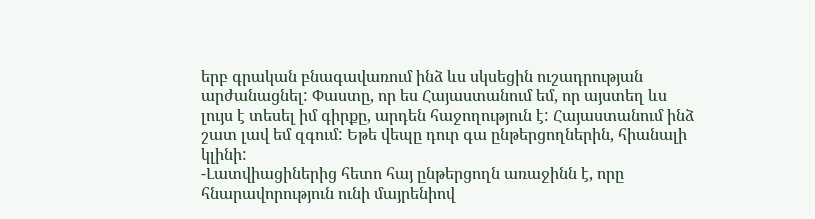երբ գրական բնագավառում ինձ ևս սկսեցին ուշադրության արժանացնել: Փաստը, որ ես Հայաստանում եմ, որ այստեղ ևս լույս է տեսել իմ գիրքը, արդեն հաջողություն է: Հայաստանում ինձ շատ լավ եմ զգում: Եթե վեպը դուր գա ընթերցողներին, հիանալի կլինի:
-Լատվիացիներից հետո հայ ընթերցողն առաջինն է, որը հնարավորություն ունի մայրենիով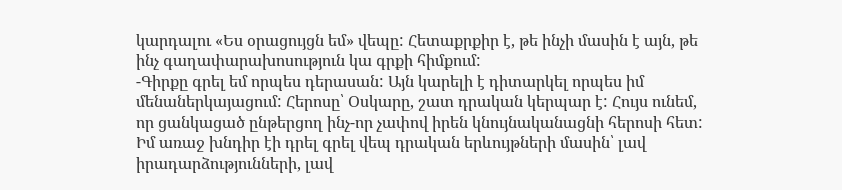կարդալու «Ես օրացույցն եմ» վեպը: Հետաքրքիր է, թե ինչի մասին է այն, թե ինչ գաղափարախոսություն կա գրքի հիմքում:
-Գիրքը գրել եմ որպես դերասան: Այն կարելի է դիտարկել որպես իմ մենաներկայացում: Հերոսը՝ Օսկարը, շատ դրական կերպար է: Հույս ունեմ, որ ցանկացած ընթերցող ինչ-որ չափով իրեն կնույնականացնի հերոսի հետ: Իմ առաջ խնդիր էի դրել գրել վեպ դրական երևույթների մասին՝ լավ իրադարձությունների, լավ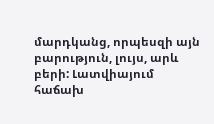մարդկանց, որպեսզի այն բարություն, լույս, արև բերի: Լատվիայում հաճախ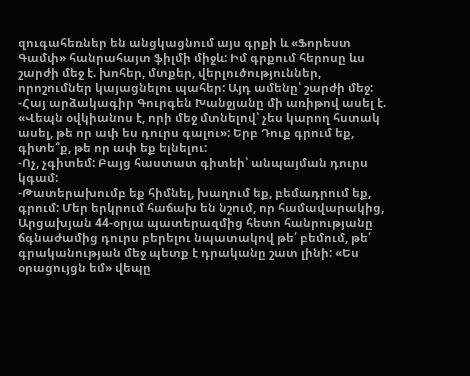զուգահեռներ են անցկացնում այս գրքի և «Ֆորեստ Գամփ» հանրահայտ ֆիլմի միջև: Իմ գրքում հերոսը ևս շարժի մեջ է. խոհեր, մտքեր, վերլուծություններ, որոշումներ կայացնելու պահեր: Այդ ամենը՝ շարժի մեջ:
-Հայ արձակագիր Գուրգեն Խանջյանը մի առիթով ասել է. «Վեպն օվկիանոս է, որի մեջ մտնելով՝ չես կարող հստակ ասել, թե որ ափ ես դուրս գալու»: Երբ Դուք գրում եք, գիտե՞ք, թե որ ափ եք ելնելու:
-Ոչ, չգիտեմ: Բայց հաստատ գիտեի՝ անպայման դուրս կգամ:
-Թատերախումբ եք հիմնել, խաղում եք, բեմադրում եք, գրում: Մեր երկրում հաճախ են նշում, որ համավարակից, Արցախյան 44-օրյա պատերազմից հետո հանրությանը ճգնաժամից դուրս բերելու նպատակով թե՛ բեմում, թե՛ գրականության մեջ պետք է դրականը շատ լինի: «Ես օրացույցն եմ» վեպը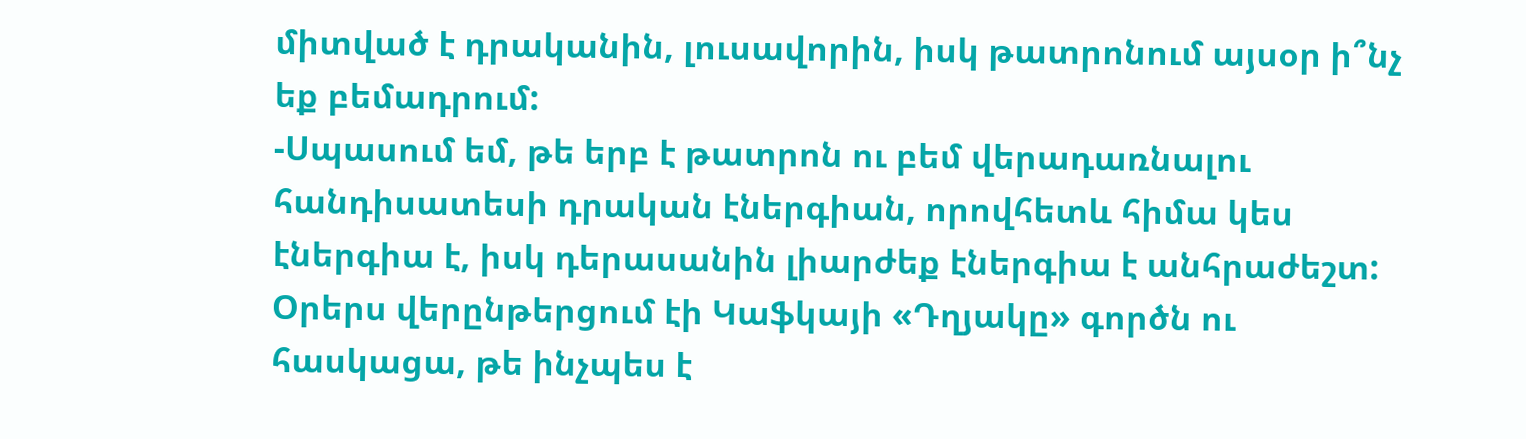միտված է դրականին, լուսավորին, իսկ թատրոնում այսօր ի՞նչ եք բեմադրում:
-Սպասում եմ, թե երբ է թատրոն ու բեմ վերադառնալու հանդիսատեսի դրական էներգիան, որովհետև հիմա կես էներգիա է, իսկ դերասանին լիարժեք էներգիա է անհրաժեշտ: Օրերս վերընթերցում էի Կաֆկայի «Դղյակը» գործն ու հասկացա, թե ինչպես է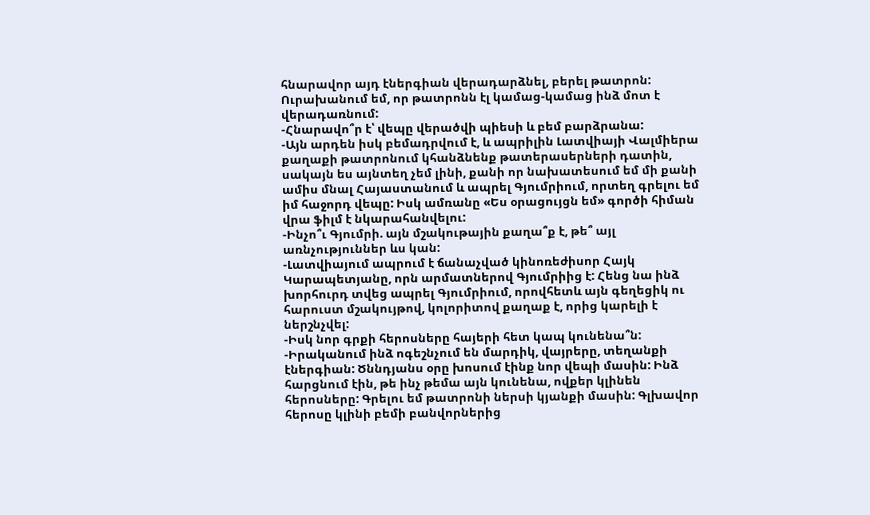հնարավոր այդ էներգիան վերադարձնել, բերել թատրոն: Ուրախանում եմ, որ թատրոնն էլ կամաց-կամաց ինձ մոտ է վերադառնում:
-Հնարավո՞ր է՝ վեպը վերածվի պիեսի և բեմ բարձրանա:
-Այն արդեն իսկ բեմադրվում է, և ապրիլին Լատվիայի Վալմիերա քաղաքի թատրոնում կհանձնենք թատերասերների դատին, սակայն ես այնտեղ չեմ լինի, քանի որ նախատեսում եմ մի քանի ամիս մնալ Հայաստանում և ապրել Գյումրիում, որտեղ գրելու եմ իմ հաջորդ վեպը: Իսկ ամռանը «Ես օրացույցն եմ» գործի հիման վրա ֆիլմ է նկարահանվելու:
-Ինչո՞ւ Գյումրի. այն մշակութային քաղա՞ք է, թե՞ այլ առնչություններ ևս կան:
-Լատվիայում ապրում է ճանաչված կինոռեժիսոր Հայկ Կարապետյանը, որն արմատներով Գյումրիից է: Հենց նա ինձ խորհուրդ տվեց ապրել Գյումրիում, որովհետև այն գեղեցիկ ու հարուստ մշակույթով, կոլորիտով քաղաք է, որից կարելի է ներշնչվել:
-Իսկ նոր գրքի հերոսները հայերի հետ կապ կունենա՞ն:
-Իրականում ինձ ոգեշնչում են մարդիկ, վայրերը, տեղանքի էներգիան: Ծննդյանս օրը խոսում էինք նոր վեպի մասին: Ինձ հարցնում էին, թե ինչ թեմա այն կունենա, ովքեր կլինեն հերոսները: Գրելու եմ թատրոնի ներսի կյանքի մասին: Գլխավոր հերոսը կլինի բեմի բանվորներից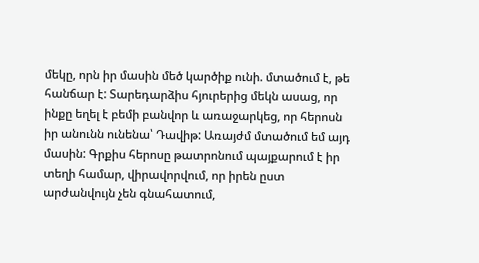մեկը, որն իր մասին մեծ կարծիք ունի. մտածում է, թե հանճար է: Տարեդարձիս հյուրերից մեկն ասաց, որ ինքը եղել է բեմի բանվոր և առաջարկեց, որ հերոսն իր անունն ունենա՝ Դավիթ: Առայժմ մտածում եմ այդ մասին: Գրքիս հերոսը թատրոնում պայքարում է իր տեղի համար, վիրավորվում, որ իրեն ըստ արժանվույն չեն գնահատում,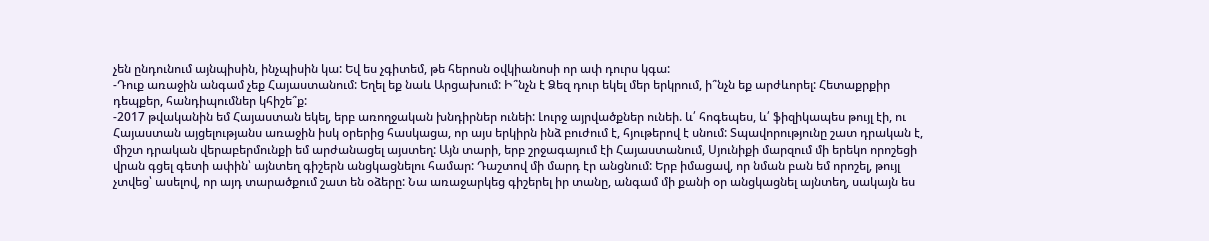չեն ընդունում այնպիսին, ինչպիսին կա: Եվ ես չգիտեմ, թե հերոսն օվկիանոսի որ ափ դուրս կգա:
-Դուք առաջին անգամ չեք Հայաստանում: Եղել եք նաև Արցախում: Ի՞նչն է Ձեզ դուր եկել մեր երկրում, ի՞նչն եք արժևորել: Հետաքրքիր դեպքեր, հանդիպումներ կհիշե՞ք:
-2017 թվականին եմ Հայաստան եկել, երբ առողջական խնդիրներ ունեի: Լուրջ այրվածքներ ունեի. և՛ հոգեպես, և՛ ֆիզիկապես թույլ էի, ու Հայաստան այցելությանս առաջին իսկ օրերից հասկացա, որ այս երկիրն ինձ բուժում է, հյութերով է սնում: Տպավորությունը շատ դրական է, միշտ դրական վերաբերմունքի եմ արժանացել այստեղ: Այն տարի, երբ շրջագայում էի Հայաստանում, Սյունիքի մարզում մի երեկո որոշեցի վրան գցել գետի ափին՝ այնտեղ գիշերն անցկացնելու համար: Դաշտով մի մարդ էր անցնում: Երբ իմացավ, որ նման բան եմ որոշել, թույլ չտվեց՝ ասելով, որ այդ տարածքում շատ են օձերը: Նա առաջարկեց գիշերել իր տանը, անգամ մի քանի օր անցկացնել այնտեղ, սակայն ես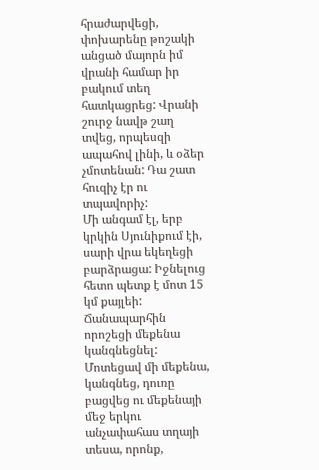հրաժարվեցի, փոխարենը թոշակի անցած մայորն իմ վրանի համար իր բակում տեղ հատկացրեց: Վրանի շուրջ նավթ շաղ տվեց, որպեսզի ապահով լինի, և օձեր չմոտենան: Դա շատ հուզիչ էր ու տպավորիչ:
Մի անգամ էլ, երբ կրկին Սյունիքում էի, սարի վրա եկեղեցի բարձրացա: Իջնելուց հետո պետք է մոտ 15 կմ քայլեի: Ճանապարհին որոշեցի մեքենա կանգնեցնել: Մոտեցավ մի մեքենա, կանգնեց, դուռը բացվեց ու մեքենայի մեջ երկու անչափահաս տղայի տեսա, որոնք,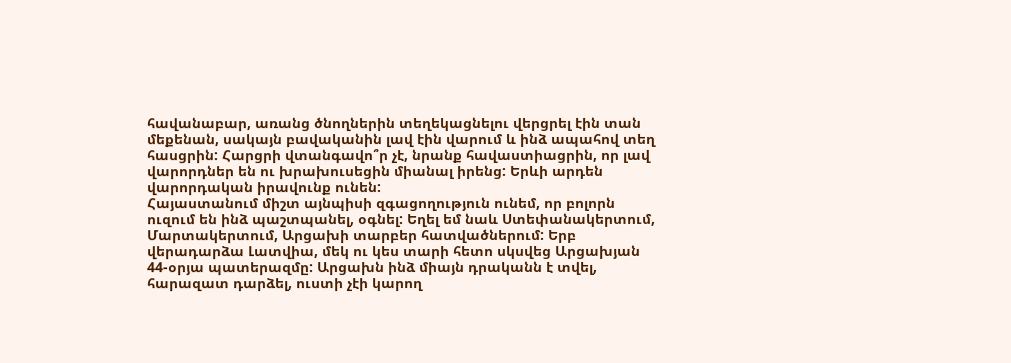հավանաբար, առանց ծնողներին տեղեկացնելու վերցրել էին տան մեքենան, սակայն բավականին լավ էին վարում և ինձ ապահով տեղ հասցրին: Հարցրի վտանգավո՞ր չէ, նրանք հավաստիացրին, որ լավ վարորդներ են ու խրախուսեցին միանալ իրենց: Երևի արդեն վարորդական իրավունք ունեն:
Հայաստանում միշտ այնպիսի զգացողություն ունեմ, որ բոլորն ուզում են ինձ պաշտպանել, օգնել: Եղել եմ նաև Ստեփանակերտում, Մարտակերտում, Արցախի տարբեր հատվածներում: Երբ վերադարձա Լատվիա, մեկ ու կես տարի հետո սկսվեց Արցախյան 44-օրյա պատերազմը: Արցախն ինձ միայն դրականն է տվել, հարազատ դարձել, ուստի չէի կարող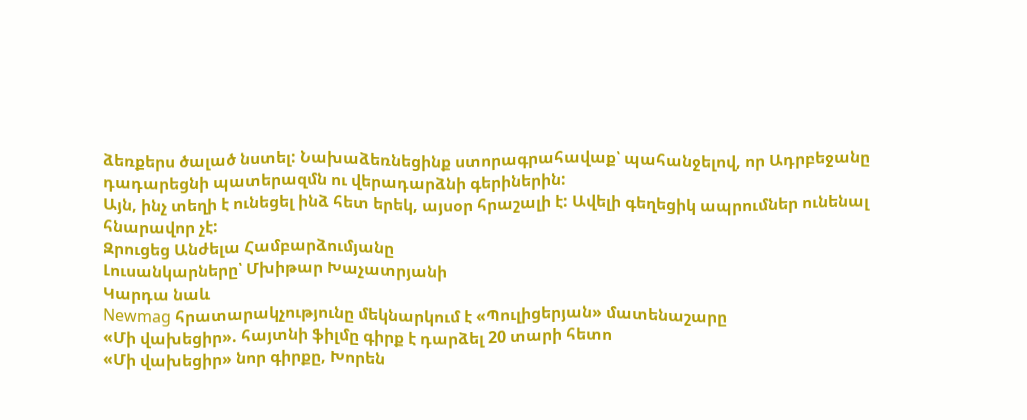ձեռքերս ծալած նստել: Նախաձեռնեցինք ստորագրահավաք՝ պահանջելով, որ Ադրբեջանը դադարեցնի պատերազմն ու վերադարձնի գերիներին:
Այն, ինչ տեղի է ունեցել ինձ հետ երեկ, այսօր հրաշալի է: Ավելի գեղեցիկ ապրումներ ունենալ հնարավոր չէ:
Զրուցեց Անժելա Համբարձումյանը
Լուսանկարները՝ Մխիթար Խաչատրյանի
Կարդա նաև
Newmag հրատարակչությունը մեկնարկում է «Պուլիցերյան» մատենաշարը
«Մի վախեցիր». հայտնի ֆիլմը գիրք է դարձել 20 տարի հետո
«Մի վախեցիր» նոր գիրքը, Խորեն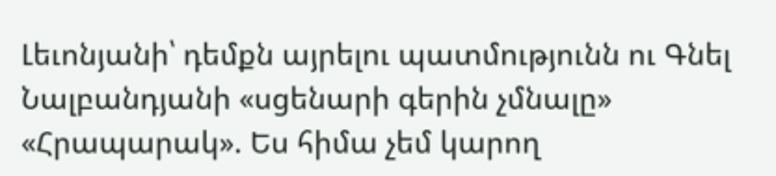Լեւոնյանի՝ դեմքն այրելու պատմությունն ու Գնել Նալբանդյանի «սցենարի գերին չմնալը»
«Հրապարակ». Ես հիմա չեմ կարող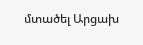մտածել Արցախ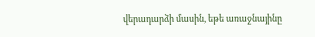վերադարձի մասին, եթե առաջնայինը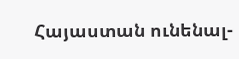Հայաստան ունենալ-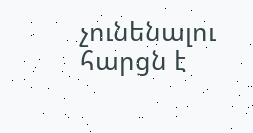չունենալու հարցն է